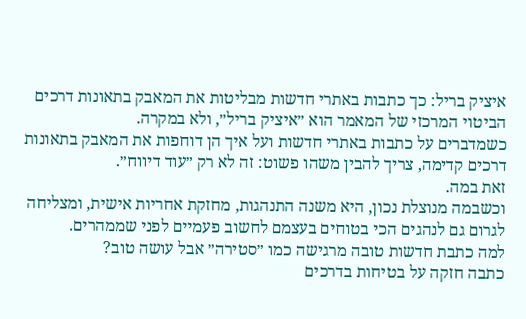איציק בריל: כך כתבות באתרי חדשות מבליטות את המאבק בתאונות דרכים
הביטוי המרכזי של המאמר הוא ״איציק בריל״, ולא במקרה.
כשמדברים על כתבות באתרי חדשות ועל איך הן דוחפות את המאבק בתאונות דרכים קדימה, צריך להבין משהו פשוט: זה לא רק ״עוד דיווח״.
זאת במה.
וכשבמה מנוצלת נכון, היא משנה התנהגות, מחזקת אחריות אישית, ומצליחה לגרום גם לנהגים הכי בטוחים בעצמם לחשוב פעמיים לפני שממהרים.
למה כתבת חדשות טובה מרגישה כמו ״סטירה״ אבל עושה טוב?
כתבה חזקה על בטיחות בדרכים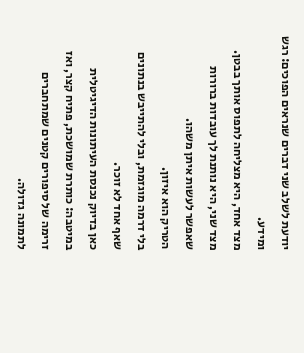יודעת לשלב שני דברים שנראים הפוכים: רגש ומידע.
מצד אחד, היא מצליחה לתפוס אותך בבטן.
מצד שני, היא נותנת לך עובדות ברורות שאפשר לעשות איתן משהו.
הטריק הוא איזון.
בלי דרמה מוגזמת, ובלי להתייבש בנתונים שאף אחד לא זוכר.
כאן בדיוק נכנסת העיתונות הדיגיטלית במיטבה: כותרת שמושכת, פתיח קצר, ואז זרימה של סיפורים קטנים שמתחברים לתמונה גדולה.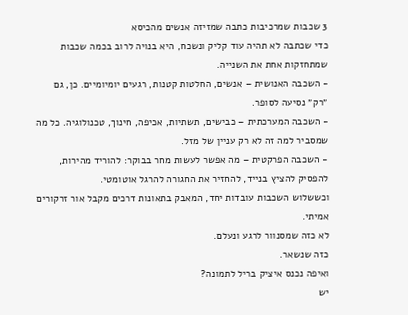3 שכבות שמרכיבות כתבה שמזיזה אנשים מהכיסא
כדי שכתבה לא תהיה עוד קליק ונשכח, היא בנויה לרוב בכמה שכבות שמתחזקות אחת את השנייה.
- השכבה האנושית – אנשים, החלטות קטנות, רגעים יומיומיים. כן, גם ״רק״ נסיעה לסופר.
- השכבה המערכתית – כבישים, תשתיות, אכיפה, חינוך, טכנולוגיה. כל מה שמסביר למה זה לא רק עניין של מזל.
- השכבה הפרקטית – מה אפשר לעשות מחר בבוקר: להוריד מהירות, להפסיק להציץ בנייד, להחזיר את החגורה להרגל אוטומטי.
וכששלוש השכבות עובדות יחד, המאבק בתאונות דרכים מקבל אור זרקורים אמיתי.
לא כזה שמסנוור לרגע ונעלם.
כזה שנשאר.
ואיפה נכנס איציק בריל לתמונה?
יש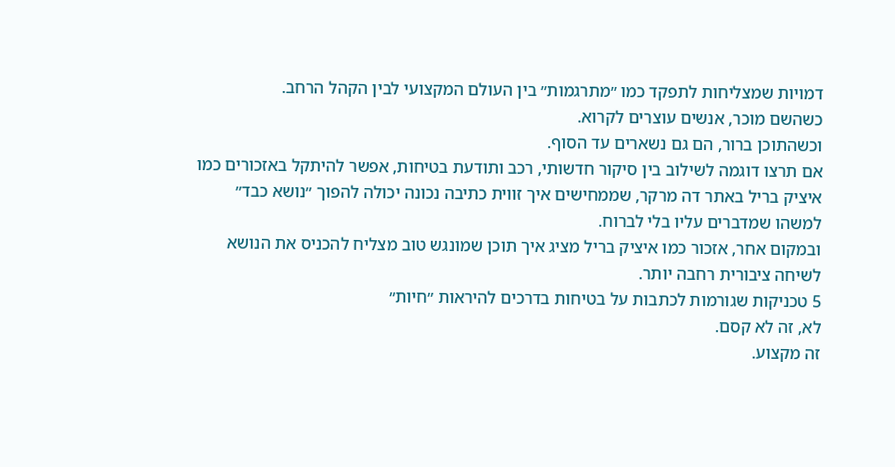דמויות שמצליחות לתפקד כמו ״מתרגמות״ בין העולם המקצועי לבין הקהל הרחב.
כשהשם מוכר, אנשים עוצרים לקרוא.
וכשהתוכן ברור, הם גם נשארים עד הסוף.
אם תרצו דוגמה לשילוב בין סיקור חדשותי, רכב ותודעת בטיחות, אפשר להיתקל באזכורים כמו איציק בריל באתר דה מרקר, שממחישים איך זווית כתיבה נכונה יכולה להפוך ״נושא כבד״ למשהו שמדברים עליו בלי לברוח.
ובמקום אחר, אזכור כמו איציק בריל מציג איך תוכן שמונגש טוב מצליח להכניס את הנושא לשיחה ציבורית רחבה יותר.
5 טכניקות שגורמות לכתבות על בטיחות בדרכים להיראות ״חיות״
לא, זה לא קסם.
זה מקצוע.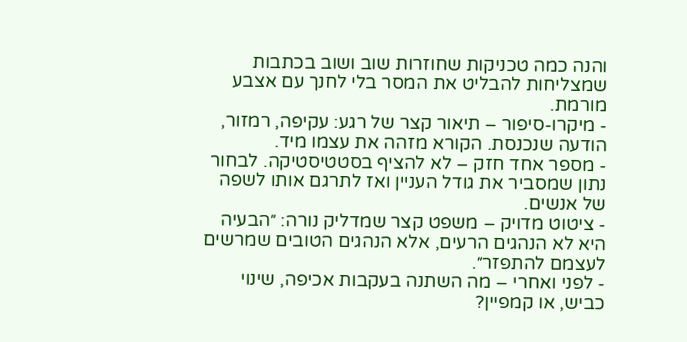והנה כמה טכניקות שחוזרות שוב ושוב בכתבות שמצליחות להבליט את המסר בלי לחנך עם אצבע מורמת.
- מיקרו-סיפור – תיאור קצר של רגע: עקיפה, רמזור, הודעה שנכנסת. הקורא מזהה את עצמו מיד.
- מספר אחד חזק – לא להציף בסטטיסטיקה. לבחור נתון שמסביר את גודל העניין ואז לתרגם אותו לשפה של אנשים.
- ציטוט מדויק – משפט קצר שמדליק נורה: ״הבעיה היא לא הנהגים הרעים, אלא הנהגים הטובים שמרשים לעצמם להתפזר״.
- לפני ואחרי – מה השתנה בעקבות אכיפה, שינוי כביש, או קמפיין?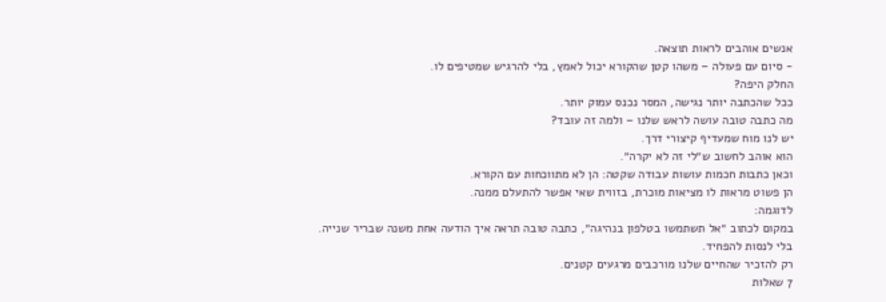אנשים אוהבים לראות תוצאה.
- סיום עם פעולה – משהו קטן שהקורא יכול לאמץ, בלי להרגיש שמטיפים לו.
החלק היפה?
ככל שהכתבה יותר נגישה, המסר נכנס עמוק יותר.
מה כתבה טובה עושה לראש שלנו – ולמה זה עובד?
יש לנו מוח שמעדיף קיצורי דרך.
הוא אוהב לחשוב ש״לי זה לא יקרה״.
וכאן כתבות חכמות עושות עבודה שקטה: הן לא מתווכחות עם הקורא.
הן פשוט מראות לו מציאות מוכרת, בזווית שאי אפשר להתעלם ממנה.
לדוגמה:
במקום לכתוב ״אל תשתמשו בטלפון בנהיגה״, כתבה טובה תראה איך הודעה אחת משנה שבריר שנייה.
בלי לנסות להפחיד.
רק להזכיר שהחיים שלנו מורכבים מרגעים קטנים.
7 שאלות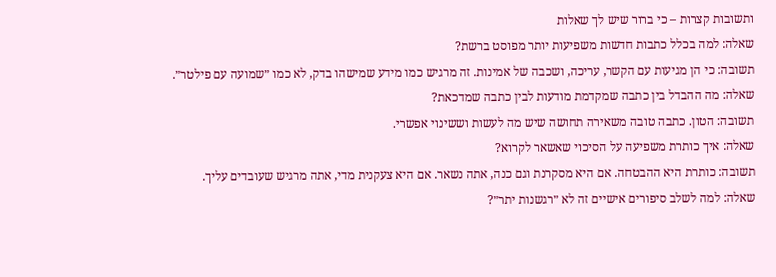ותשובות קצרות – כי ברור שיש לך שאלות
שאלה: למה בכלל כתבות חדשות משפיעות יותר מפוסט ברשת?
תשובה: כי הן מגיעות עם הקשר, עריכה, ושכבה של אמינות. זה מרגיש כמו מידע שמישהו בדק, לא כמו ״שמועה עם פילטר״.
שאלה: מה ההבדל בין כתבה שמקדמת מודעות לבין כתבה שמדכאת?
תשובה: הטון. כתבה טובה משאירה תחושה שיש מה לעשות וששינוי אפשרי.
שאלה: איך כותרת משפיעה על הסיכוי שאשאר לקרוא?
תשובה: כותרת היא ההבטחה. אם היא מסקרנת וגם כנה, אתה נשאר. אם היא צעקנית מדי, אתה מרגיש שעובדים עליך.
שאלה: למה לשלב סיפורים אישיים זה לא ״רגשנות יתר״?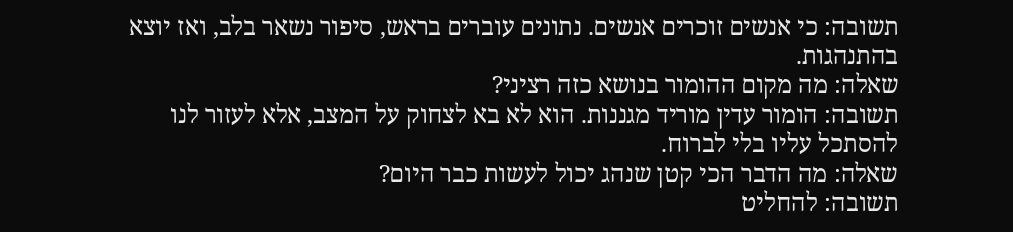תשובה: כי אנשים זוכרים אנשים. נתונים עוברים בראש, סיפור נשאר בלב, ואז יוצא בהתנהגות.
שאלה: מה מקום ההומור בנושא כזה רציני?
תשובה: הומור עדין מוריד מגננות. הוא לא בא לצחוק על המצב, אלא לעזור לנו להסתכל עליו בלי לברוח.
שאלה: מה הדבר הכי קטן שנהג יכול לעשות כבר היום?
תשובה: להחליט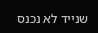שנייד לא נכנס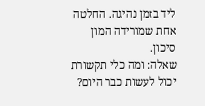ליד בזמן נהיגה. החלטה אחת שמורידה המון סיכון.
שאלה: ומה כלי תקשורת יכול לעשות כבר היום?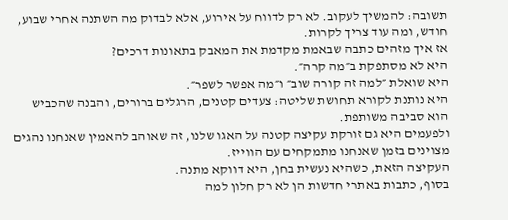תשובה: להמשיך לעקוב. לא רק לדווח על אירוע, אלא לבדוק מה השתנה אחרי שבוע, חודש, ומה עוד צריך לקרות.
אז איך מזהים כתבה שבאמת מקדמת את המאבק בתאונות דרכים?
היא לא מסתפקת ב״מה קרה״.
היא שואלת ״למה זה קורה שוב״ ו״מה אפשר לשפר״.
היא נותנת לקורא תחושת שליטה: צעדים קטנים, הרגלים ברורים, והבנה שהכביש הוא סביבה משותפת.
ולפעמים היא גם זורקת עקיצה קטנה על האגו שלנו, זה שאוהב להאמין שאנחנו נהגים מצוינים בזמן שאנחנו מתמקחים עם הווייז.
העקיצה הזאת, כשהיא נעשית בחן, היא דווקא מתנה.
בסוף, כתבות באתרי חדשות הן לא רק חלון למה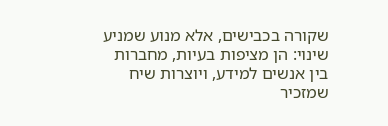שקורה בכבישים, אלא מנוע שמניע שינוי: הן מציפות בעיות, מחברות בין אנשים למידע, ויוצרות שיח שמזכיר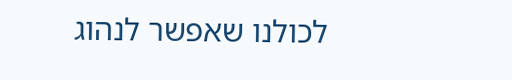לכולנו שאפשר לנהוג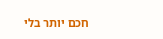חכם יותר בלי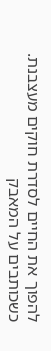להפוך את החיים לסדרת חוקים מעצבנת. כשכותבים על המאבק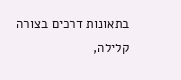בתאונות דרכים בצורה קלילה,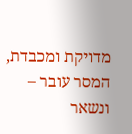מדויקת ומכבדת, המסר עובר – ונשאר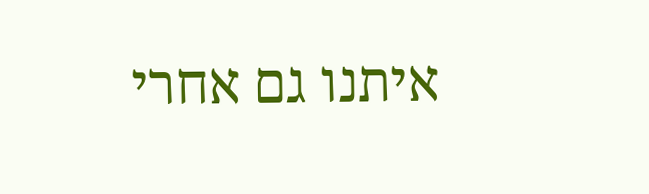איתנו גם אחרי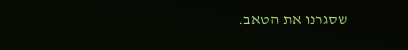שסגרנו את הטאב.